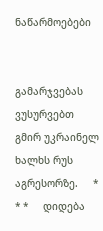ნაწარმოებები


გამარჯვებას ვუსურვებთ გმირ უკრაინელ ხალხს რუს აგრესორზე.     * * *     დიდება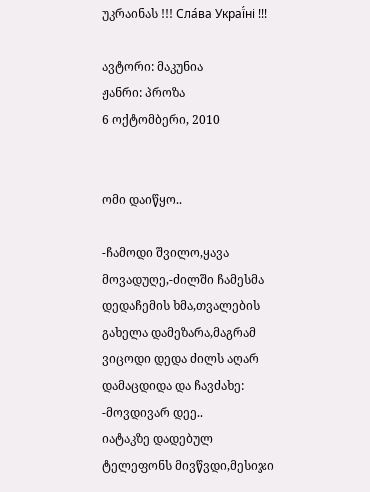უკრაინას !!! Сла́ва Украї́ні !!!

ავტორი: მაკუნია
ჟანრი: პროზა
6 ოქტომბერი, 2010


ომი დაიწყო..

-ჩამოდი შვილო,ყავა მოვადუღე,-ძილში ჩამესმა დედაჩემის ხმა,თვალების გახელა დამეზარა,მაგრამ ვიცოდი დედა ძილს აღარ დამაცდიდა და ჩავძახე: -მოვდივარ დეე..
იატაკზე დადებულ ტელეფონს მივწვდი,მესიჯი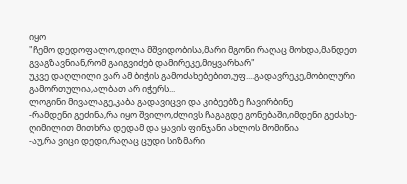იყო
"ჩემო დედოფალო,დილა მშვიდობისა,მარი მგონი რაღაც მოხდა,მანდეთ გვაგზავნიან,რომ გაიგვიძებ დამირეკე,მიყვარხარ"
უკვე დაღლილი ვარ ამ ბიჭის გამოძახებებით,უფ....გადავრეკე,მობილური გამორთულია,ალბათ არ იჭერს...
ლოგინი მივალაგე,კაბა გადავიცვი და კიბეებზე ჩავირბინე
-რამდენი გეძინა,რა იყო შვილო,ძლივს ჩაგაგდე გონებაში,იმდენი გეძახე-ღიმილით მითხრა დედამ და ყავის ფინჯანი ახლოს მომიწია
-აუ,რა ვიცი დედი,რაღაც ცუდი სიზმარი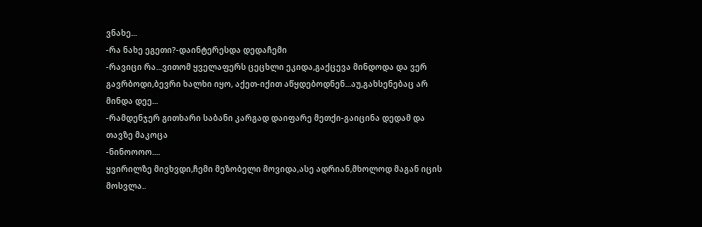ვნახე...
-რა ნახე ეგეთი?-დაინტერესდა დედაჩემი
-რავიცი რა...ვითომ ყველაფერს ცეცხლი ეკიდა,გაქცევა მინდოდა და ვერ გავრბოდი,ბევრი ხალხი იყო, აქეთ-იქით აწყდებოდნენ...აუ,გახსენებაც არ მინდა დეე...
-რამდენჯერ გითხარი საბანი კარგად დაიფარე მეთქი-გაიცინა დედამ და თავზე მაკოცა
-ნინოოოო....
ყვირილზე მივხვდი,ჩემი მეზობელი მოვიდა,ასე ადრიან,მხოლოდ მაგან იცის მოსვლა..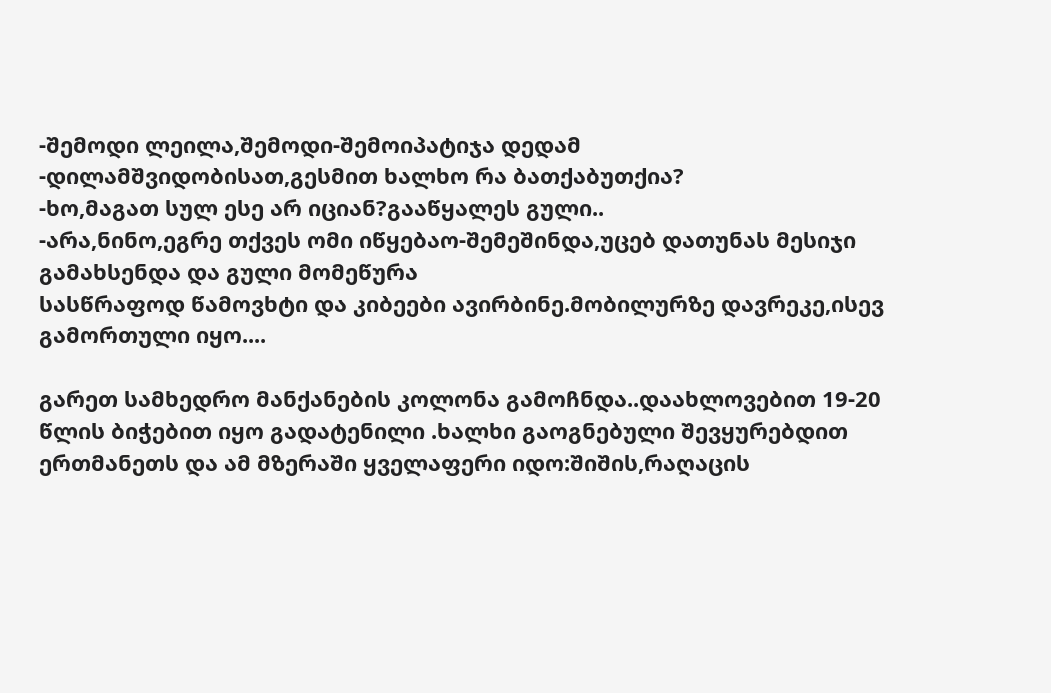-შემოდი ლეილა,შემოდი-შემოიპატიჯა დედამ
-დილამშვიდობისათ,გესმით ხალხო რა ბათქაბუთქია?
-ხო,მაგათ სულ ესე არ იციან?გააწყალეს გული..
-არა,ნინო,ეგრე თქვეს ომი იწყებაო-შემეშინდა,უცებ დათუნას მესიჯი გამახსენდა და გული მომეწურა
სასწრაფოდ წამოვხტი და კიბეები ავირბინე.მობილურზე დავრეკე,ისევ გამორთული იყო....

გარეთ სამხედრო მანქანების კოლონა გამოჩნდა..დაახლოვებით 19-20 წლის ბიჭებით იყო გადატენილი .ხალხი გაოგნებული შევყურებდით ერთმანეთს და ამ მზერაში ყველაფერი იდო:შიშის,რაღაცის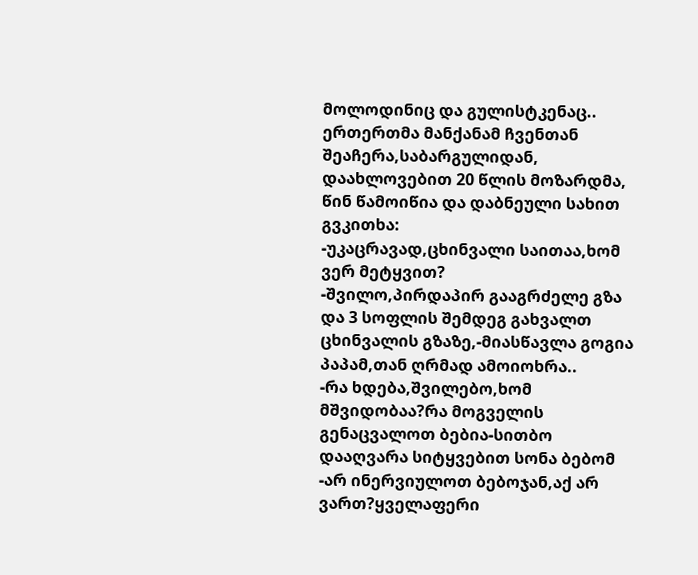მოლოდინიც და გულისტკენაც..
ერთერთმა მანქანამ ჩვენთან შეაჩერა,საბარგულიდან, დაახლოვებით 20 წლის მოზარდმა, წინ წამოიწია და დაბნეული სახით გვკითხა:
-უკაცრავად,ცხინვალი საითაა,ხომ ვერ მეტყვით?
-შვილო,პირდაპირ გააგრძელე გზა და 3 სოფლის შემდეგ გახვალთ ცხინვალის გზაზე,-მიასწავლა გოგია პაპამ,თან ღრმად ამოიოხრა..
-რა ხდება,შვილებო,ხომ მშვიდობაა?რა მოგველის გენაცვალოთ ბებია-სითბო დააღვარა სიტყვებით სონა ბებომ
-არ ინერვიულოთ ბებოჯან,აქ არ ვართ?ყველაფერი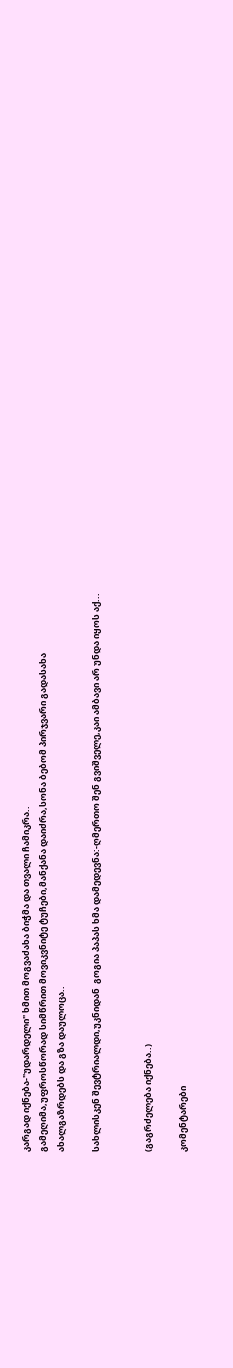კარგად იქნება-"უდარდელი" ხმით მოგვაძახა ბიჭმა და თვალი ჩამიკრა..
გამეღიმა,უფროსწორად სიმწრით მოვიკვნიტე ტუჩები,მანქანა დაიძრა,სონა ბებომ პირჯვარი გადასახა ახალგაზრდებს და გზა დაულოცა..

სახლისკენ შევტრიალდი,უკნიდან  გოგია პაპას ხმა დამედევნა:-ღმერთო შენ გვიშველე,კაი ამბავი არ უნდა იყოს აქ...


(გაგრძელება იქნება..)

კომენტარები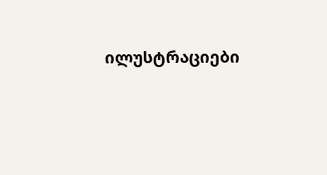ილუსტრაციები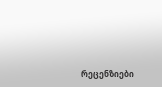რეცენზიები